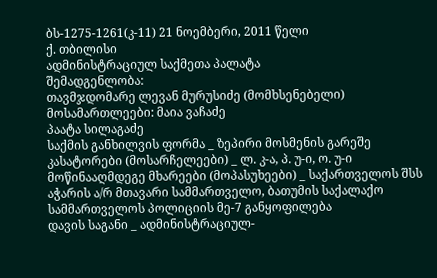ბს-1275-1261(კ-11) 21 ნოემბერი, 2011 წელი
ქ. თბილისი
ადმინისტრაციულ საქმეთა პალატა
შემადგენლობა:
თავმჯდომარე ლევან მურუსიძე (მომხსენებელი)
მოსამართლეები: მაია ვაჩაძე
პაატა სილაგაძე
საქმის განხილვის ფორმა _ ზეპირი მოსმენის გარეშე
კასატორები (მოსარჩელეები) _ ლ. კ-ა, პ. უ-ი, ო. უ-ი
მოწინააღმდეგე მხარეები (მოპასუხეები) _ საქართველოს შსს აჭარის ა/რ მთავარი სამმართველო, ბათუმის საქალაქო სამმართველოს პოლიციის მე-7 განყოფილება
დავის საგანი _ ადმინისტრაციულ-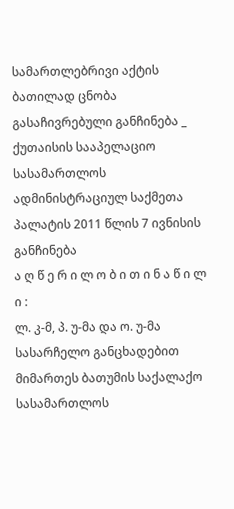სამართლებრივი აქტის ბათილად ცნობა
გასაჩივრებული განჩინება _ ქუთაისის სააპელაციო სასამართლოს ადმინისტრაციულ საქმეთა პალატის 2011 წლის 7 ივნისის განჩინება
ა ღ წ ე რ ი ლ ო ბ ი თ ი ნ ა წ ი ლ ი :
ლ. კ-მ, პ. უ-მა და ო. უ-მა სასარჩელო განცხადებით მიმართეს ბათუმის საქალაქო სასამართლოს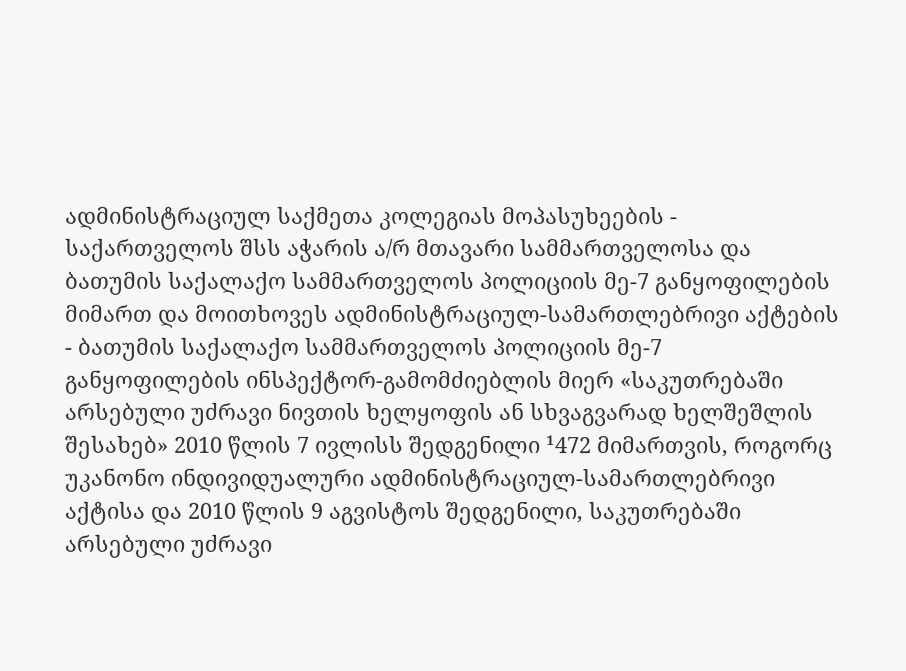ადმინისტრაციულ საქმეთა კოლეგიას მოპასუხეების - საქართველოს შსს აჭარის ა/რ მთავარი სამმართველოსა და ბათუმის საქალაქო სამმართველოს პოლიციის მე-7 განყოფილების მიმართ და მოითხოვეს ადმინისტრაციულ-სამართლებრივი აქტების - ბათუმის საქალაქო სამმართველოს პოლიციის მე-7 განყოფილების ინსპექტორ-გამომძიებლის მიერ «საკუთრებაში არსებული უძრავი ნივთის ხელყოფის ან სხვაგვარად ხელშეშლის შესახებ» 2010 წლის 7 ივლისს შედგენილი ¹472 მიმართვის, როგორც უკანონო ინდივიდუალური ადმინისტრაციულ-სამართლებრივი აქტისა და 2010 წლის 9 აგვისტოს შედგენილი, საკუთრებაში არსებული უძრავი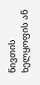ნივთის ხელყოფის ან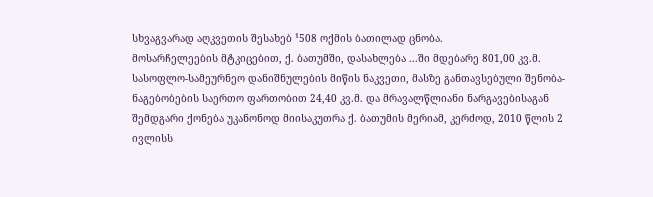სხვაგვარად აღკვეთის შესახებ ¹508 ოქმის ბათილად ცნობა.
მოსარჩელეების მტკიცებით, ქ. ბათუმში, დასახლება ...ში მდებარე 801,00 კვ.მ. სასოფლო-სამეურნეო დანიშნულების მიწის ნაკვეთი, მასზე განთავსებული შენობა-ნაგებობების საერთო ფართობით 24,40 კვ.მ. და მრავალწლიანი ნარგავებისაგან შემდგარი ქონება უკანონოდ მიისაკუთრა ქ. ბათუმის მერიამ, კერძოდ, 2010 წლის 2 ივლისს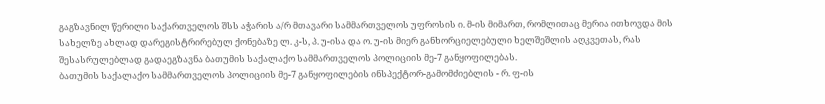გაგზავნილ წერილი საქართველოს შსს აჭარის ა/რ მთავარი სამმართველოს უფროსის ი. მ-ის მიმართ, რომლითაც მერია ითხოვდა მის სახელზე ახლად დარეგისტრირებულ ქონებაზე ლ. კ-ს, პ. უ-ისა და ო. უ-ის მიერ განხორციელებული ხელშეშლის აღკვეთას, რას შესასრულებლად გადაეგზავნა ბათუმის საქალაქო სამმართველოს პოლიციის მე-7 განყოფილებას.
ბათუმის საქალაქო სამმართველოს პოლიციის მე-7 განყოფილების ინსპექტორ-გამომძიებლის - რ. ფ-ის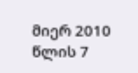მიერ 2010 წლის 7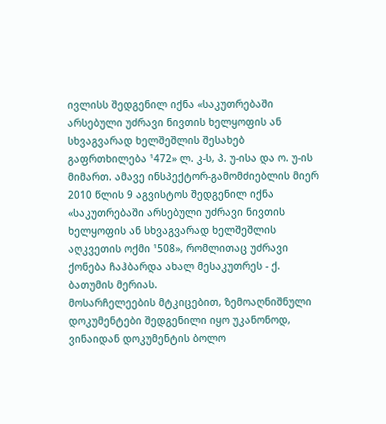ივლისს შედგენილ იქნა «საკუთრებაში არსებული უძრავი ნივთის ხელყოფის ან სხვაგვარად ხელშეშლის შესახებ გაფრთხილება ¹472» ლ. კ-ს, პ. უ-ისა და ო. უ-ის მიმართ. ამავე ინსპექტორ-გამომძიებლის მიერ 2010 წლის 9 აგვისტოს შედგენილ იქნა «საკუთრებაში არსებული უძრავი ნივთის ხელყოფის ან სხვაგვარად ხელშეშლის აღკვეთის ოქმი ¹508», რომლითაც უძრავი ქონება ჩაჰბარდა ახალ მესაკუთრეს - ქ. ბათუმის მერიას.
მოსარჩელეების მტკიცებით, ზემოაღნიშნული დოკუმენტები შედგენილი იყო უკანონოდ, ვინაიდან დოკუმენტის ბოლო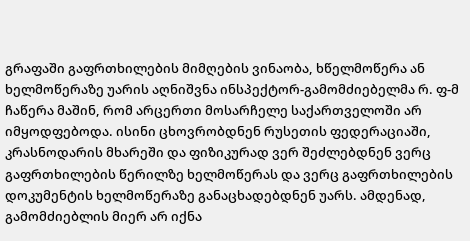გრაფაში გაფრთხილების მიმღების ვინაობა, ხწელმოწერა ან ხელმოწერაზე უარის აღნიშვნა ინსპექტორ-გამომძიებელმა რ. ფ-მ ჩაწერა მაშინ, რომ არცერთი მოსარჩელე საქართველოში არ იმყოდფებოდა. ისინი ცხოვრობდნენ რუსეთის ფედერაციაში, კრასნოდარის მხარეში და ფიზიკურად ვერ შეძლებდნენ ვერც გაფრთხილების წერილზე ხელმოწერას და ვერც გაფრთხილების დოკუმენტის ხელმოწერაზე განაცხადებდნენ უარს. ამდენად, გამომძიებლის მიერ არ იქნა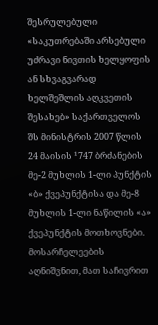შესრულებული «საკუთრებაში არსებული უძრავი ნივთის ხელყოფის ან სხვაგვარად ხელშეშლის აღკვეთის შესახებ» საქართველოს შს მინისტრის 2007 წლის 24 მაისის ¹747 ბრძანების მე-2 მუხლის 1-ლი პუნქტის «ბ» ქვეპუნქტისა და მე-8 მუხლის 1-ლი ნაწილის «ა» ქვეპუნქტის მოთხოვნები.
მოსარჩელეების აღნიშვნით, მათ საჩივრით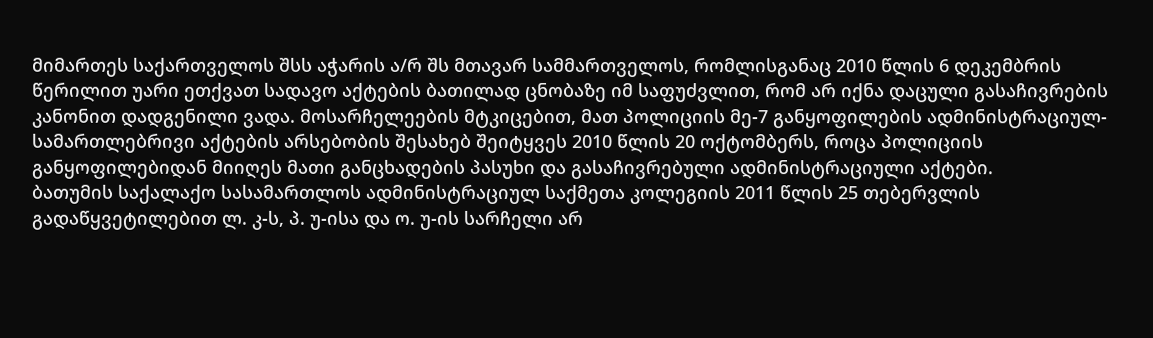მიმართეს საქართველოს შსს აჭარის ა/რ შს მთავარ სამმართველოს, რომლისგანაც 2010 წლის 6 დეკემბრის წერილით უარი ეთქვათ სადავო აქტების ბათილად ცნობაზე იმ საფუძვლით, რომ არ იქნა დაცული გასაჩივრების კანონით დადგენილი ვადა. მოსარჩელეების მტკიცებით, მათ პოლიციის მე-7 განყოფილების ადმინისტრაციულ-სამართლებრივი აქტების არსებობის შესახებ შეიტყვეს 2010 წლის 20 ოქტომბერს, როცა პოლიციის განყოფილებიდან მიიღეს მათი განცხადების პასუხი და გასაჩივრებული ადმინისტრაციული აქტები.
ბათუმის საქალაქო სასამართლოს ადმინისტრაციულ საქმეთა კოლეგიის 2011 წლის 25 თებერვლის გადაწყვეტილებით ლ. კ-ს, პ. უ-ისა და ო. უ-ის სარჩელი არ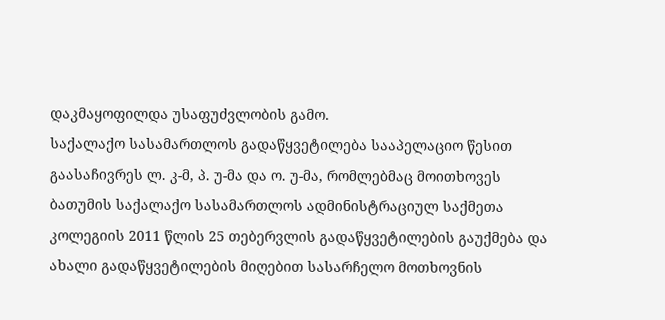დაკმაყოფილდა უსაფუძვლობის გამო.
საქალაქო სასამართლოს გადაწყვეტილება სააპელაციო წესით გაასაჩივრეს ლ. კ-მ, პ. უ-მა და ო. უ-მა, რომლებმაც მოითხოვეს ბათუმის საქალაქო სასამართლოს ადმინისტრაციულ საქმეთა კოლეგიის 2011 წლის 25 თებერვლის გადაწყვეტილების გაუქმება და ახალი გადაწყვეტილების მიღებით სასარჩელო მოთხოვნის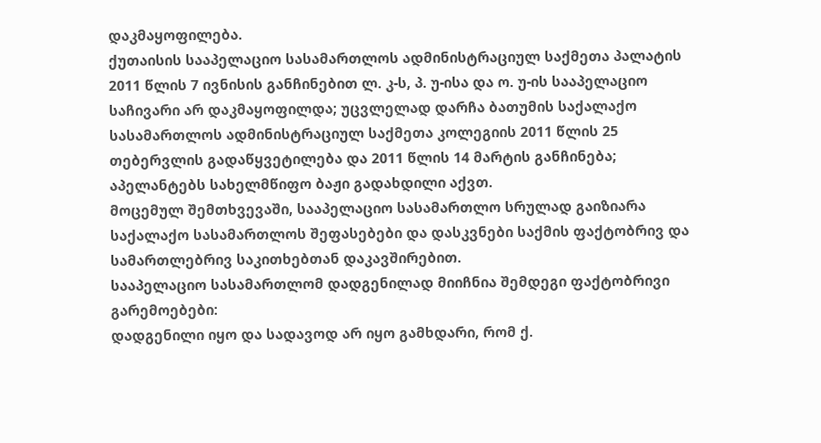დაკმაყოფილება.
ქუთაისის სააპელაციო სასამართლოს ადმინისტრაციულ საქმეთა პალატის 2011 წლის 7 ივნისის განჩინებით ლ. კ-ს, პ. უ-ისა და ო. უ-ის სააპელაციო საჩივარი არ დაკმაყოფილდა; უცვლელად დარჩა ბათუმის საქალაქო სასამართლოს ადმინისტრაციულ საქმეთა კოლეგიის 2011 წლის 25 თებერვლის გადაწყვეტილება და 2011 წლის 14 მარტის განჩინება; აპელანტებს სახელმწიფო ბაჟი გადახდილი აქვთ.
მოცემულ შემთხვევაში, სააპელაციო სასამართლო სრულად გაიზიარა საქალაქო სასამართლოს შეფასებები და დასკვნები საქმის ფაქტობრივ და სამართლებრივ საკითხებთან დაკავშირებით.
სააპელაციო სასამართლომ დადგენილად მიიჩნია შემდეგი ფაქტობრივი გარემოებები:
დადგენილი იყო და სადავოდ არ იყო გამხდარი, რომ ქ.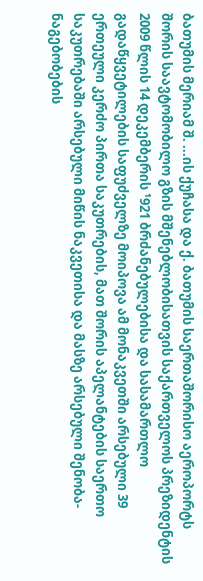ბათუმის მერიამ შ. ...ის ქუჩასა და ქ. ბათუმის საერთაშორისო აეროპორტს შორის საავტომობილო გზის მშენებლობისათვის საქართველოს პრეზიდენტის 2009 წლის 14 დეკემბერის ¹921 ბრძანებულებისა და სასამართლო გადაწყვეტილების საფუძველზე მოიპოვა ამ მონაკვეთში არსებული 39 ერთეული კერძო პირთა საკუთრების, მათ შორის აპელანტების საერთო საკუთრებაში არსებული მიწის ნაკვეთისა და მასზე არსებული შენობა-ნაგებობების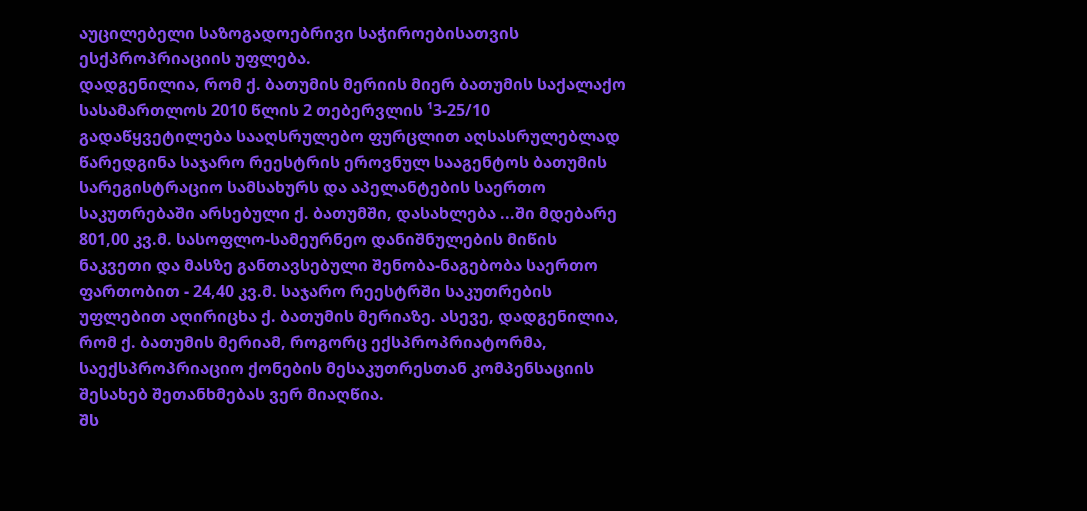აუცილებელი საზოგადოებრივი საჭიროებისათვის ესქპროპრიაციის უფლება.
დადგენილია, რომ ქ. ბათუმის მერიის მიერ ბათუმის საქალაქო სასამართლოს 2010 წლის 2 თებერვლის ¹3-25/10 გადაწყვეტილება სააღსრულებო ფურცლით აღსასრულებლად წარედგინა საჯარო რეესტრის ეროვნულ სააგენტოს ბათუმის სარეგისტრაციო სამსახურს და აპელანტების საერთო საკუთრებაში არსებული ქ. ბათუმში, დასახლება ...ში მდებარე 801,00 კვ.მ. სასოფლო-სამეურნეო დანიშნულების მიწის ნაკვეთი და მასზე განთავსებული შენობა-ნაგებობა საერთო ფართობით - 24,40 კვ.მ. საჯარო რეესტრში საკუთრების უფლებით აღირიცხა ქ. ბათუმის მერიაზე. ასევე, დადგენილია, რომ ქ. ბათუმის მერიამ, როგორც ექსპროპრიატორმა, საექსპროპრიაციო ქონების მესაკუთრესთან კომპენსაციის შესახებ შეთანხმებას ვერ მიაღწია.
შს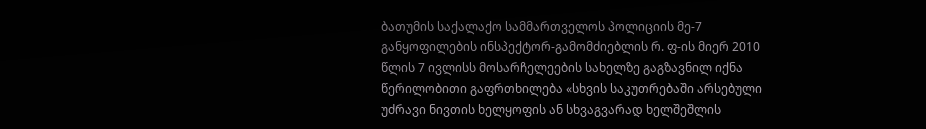ბათუმის საქალაქო სამმართველოს პოლიციის მე-7 განყოფილების ინსპექტორ-გამომძიებლის რ. ფ-ის მიერ 2010 წლის 7 ივლისს მოსარჩელეების სახელზე გაგზავნილ იქნა წერილობითი გაფრთხილება «სხვის საკუთრებაში არსებული უძრავი ნივთის ხელყოფის ან სხვაგვარად ხელშეშლის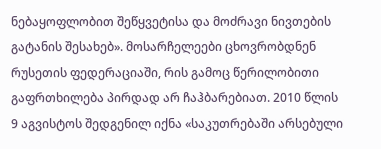ნებაყოფლობით შეწყვეტისა და მოძრავი ნივთების გატანის შესახებ». მოსარჩელეები ცხოვრობდნენ რუსეთის ფედერაციაში, რის გამოც წერილობითი გაფრთხილება პირდად არ ჩაჰბარებიათ. 2010 წლის 9 აგვისტოს შედგენილ იქნა «საკუთრებაში არსებული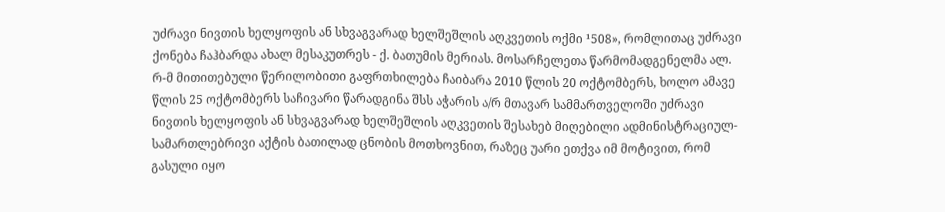უძრავი ნივთის ხელყოფის ან სხვაგვარად ხელშეშლის აღკვეთის ოქმი ¹508», რომლითაც უძრავი ქონება ჩაჰბარდა ახალ მესაკუთრეს - ქ. ბათუმის მერიას. მოსარჩელეთა წარმომადგენელმა ალ. რ-მ მითითებული წერილობითი გაფრთხილება ჩაიბარა 2010 წლის 20 ოქტომბერს, ხოლო ამავე წლის 25 ოქტომბერს საჩივარი წარადგინა შსს აჭარის ა/რ მთავარ სამმართველოში უძრავი ნივთის ხელყოფის ან სხვაგვარად ხელშეშლის აღკვეთის შესახებ მიღებილი ადმინისტრაციულ-სამართლებრივი აქტის ბათილად ცნობის მოთხოვნით, რაზეც უარი ეთქვა იმ მოტივით, რომ გასული იყო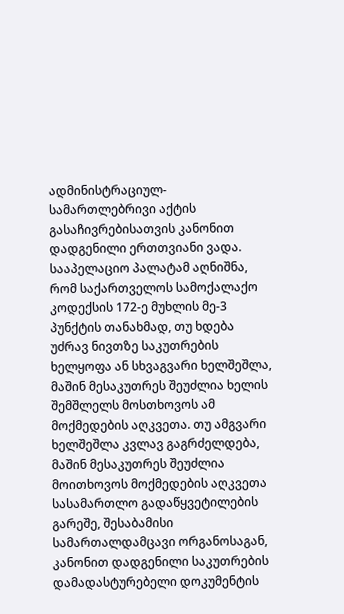ადმინისტრაციულ-სამართლებრივი აქტის გასაჩივრებისათვის კანონით დადგენილი ერთთვიანი ვადა.
სააპელაციო პალატამ აღნიშნა, რომ საქართველოს სამოქალაქო კოდექსის 172-ე მუხლის მე-3 პუნქტის თანახმად, თუ ხდება უძრავ ნივთზე საკუთრების ხელყოფა ან სხვაგვარი ხელშეშლა, მაშინ მესაკუთრეს შეუძლია ხელის შემშლელს მოსთხოვოს ამ მოქმედების აღკვეთა. თუ ამგვარი ხელშეშლა კვლავ გაგრძელდება, მაშინ მესაკუთრეს შეუძლია მოითხოვოს მოქმედების აღკვეთა სასამართლო გადაწყვეტილების გარეშე, შესაბამისი სამართალდამცავი ორგანოსაგან, კანონით დადგენილი საკუთრების დამადასტურებელი დოკუმენტის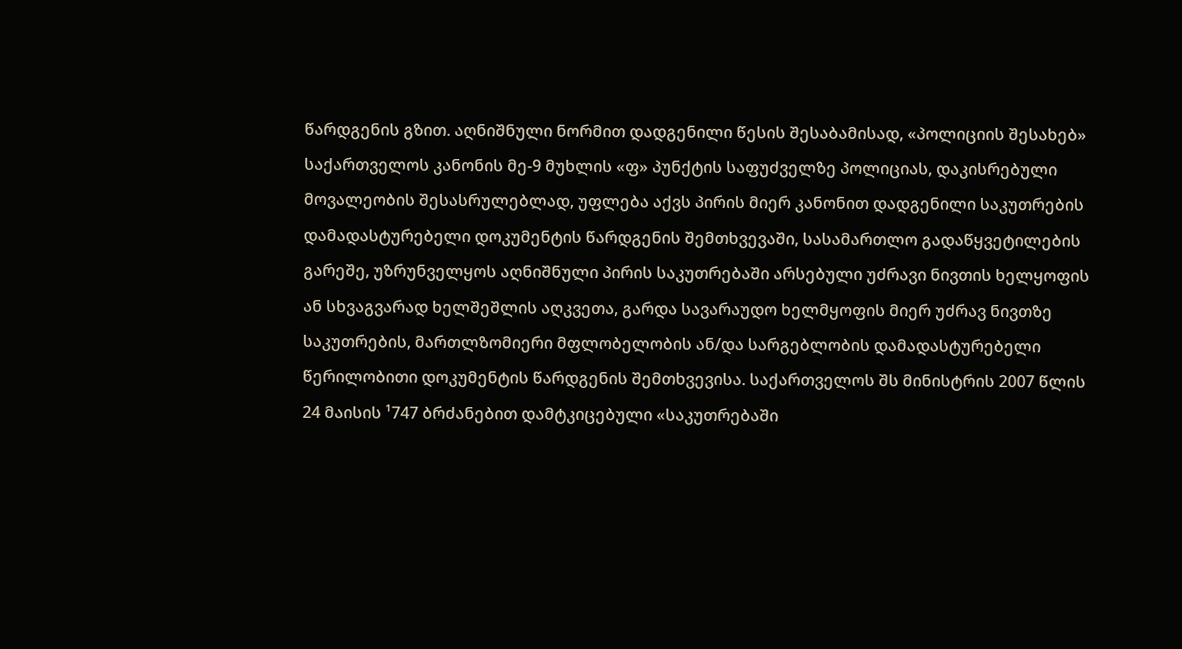წარდგენის გზით. აღნიშნული ნორმით დადგენილი წესის შესაბამისად, «პოლიციის შესახებ» საქართველოს კანონის მე-9 მუხლის «ფ» პუნქტის საფუძველზე პოლიციას, დაკისრებული მოვალეობის შესასრულებლად, უფლება აქვს პირის მიერ კანონით დადგენილი საკუთრების დამადასტურებელი დოკუმენტის წარდგენის შემთხვევაში, სასამართლო გადაწყვეტილების გარეშე, უზრუნველყოს აღნიშნული პირის საკუთრებაში არსებული უძრავი ნივთის ხელყოფის ან სხვაგვარად ხელშეშლის აღკვეთა, გარდა სავარაუდო ხელმყოფის მიერ უძრავ ნივთზე საკუთრების, მართლზომიერი მფლობელობის ან/და სარგებლობის დამადასტურებელი წერილობითი დოკუმენტის წარდგენის შემთხვევისა. საქართველოს შს მინისტრის 2007 წლის 24 მაისის ¹747 ბრძანებით დამტკიცებული «საკუთრებაში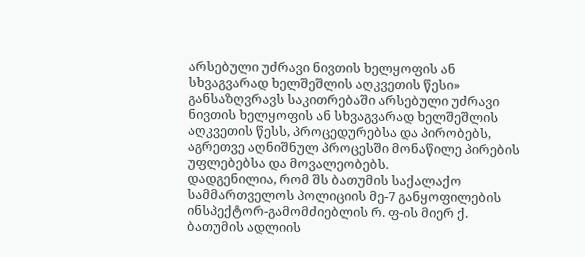არსებული უძრავი ნივთის ხელყოფის ან სხვაგვარად ხელშეშლის აღკვეთის წესი» განსაზღვრავს საკითრებაში არსებული უძრავი ნივთის ხელყოფის ან სხვაგვარად ხელშეშლის აღკვეთის წესს, პროცედურებსა და პირობებს, აგრეთვე აღნიშნულ პროცესში მონაწილე პირების უფლებებსა და მოვალეობებს.
დადგენილია, რომ შს ბათუმის საქალაქო სამმართველოს პოლიციის მე-7 განყოფილების ინსპექტორ-გამომძიებლის რ. ფ-ის მიერ ქ. ბათუმის ადლიის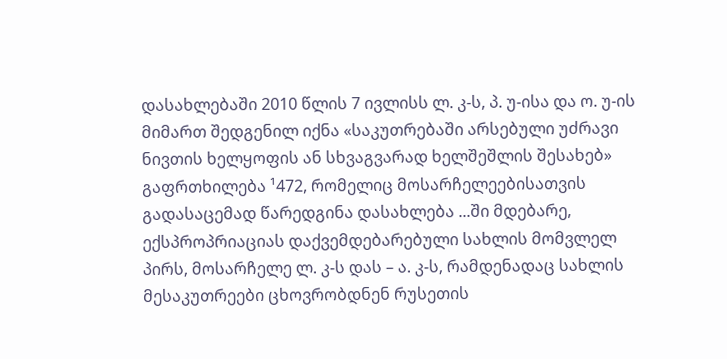დასახლებაში 2010 წლის 7 ივლისს ლ. კ-ს, პ. უ-ისა და ო. უ-ის მიმართ შედგენილ იქნა «საკუთრებაში არსებული უძრავი ნივთის ხელყოფის ან სხვაგვარად ხელშეშლის შესახებ» გაფრთხილება ¹472, რომელიც მოსარჩელეებისათვის გადასაცემად წარედგინა დასახლება ...ში მდებარე, ექსპროპრიაციას დაქვემდებარებული სახლის მომვლელ პირს, მოსარჩელე ლ. კ-ს დას – ა. კ-ს, რამდენადაც სახლის მესაკუთრეები ცხოვრობდნენ რუსეთის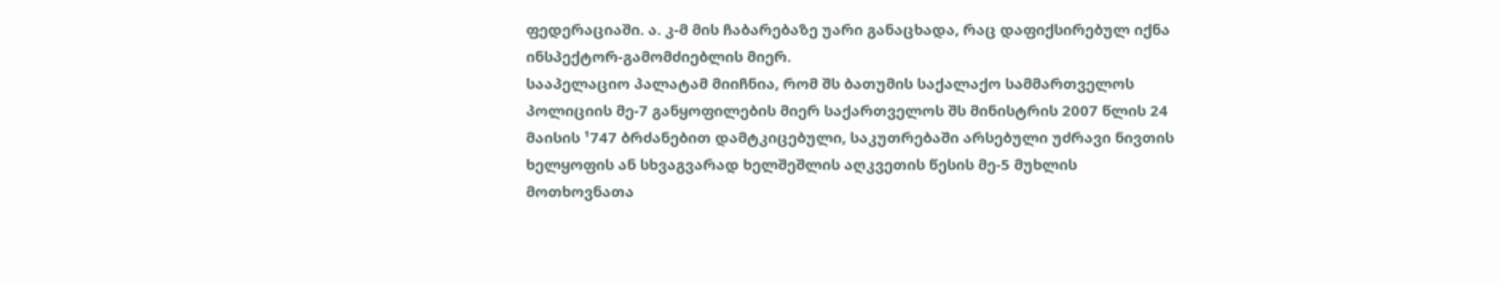ფედერაციაში. ა. კ-მ მის ჩაბარებაზე უარი განაცხადა, რაც დაფიქსირებულ იქნა ინსპექტორ-გამომძიებლის მიერ.
სააპელაციო პალატამ მიიჩნია, რომ შს ბათუმის საქალაქო სამმართველოს პოლიციის მე-7 განყოფილების მიერ საქართველოს შს მინისტრის 2007 წლის 24 მაისის ¹747 ბრძანებით დამტკიცებული, საკუთრებაში არსებული უძრავი ნივთის ხელყოფის ან სხვაგვარად ხელშეშლის აღკვეთის წესის მე-5 მუხლის მოთხოვნათა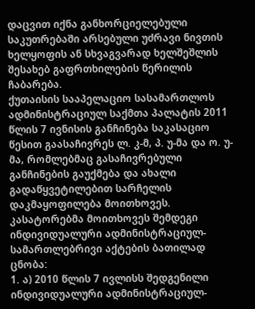დაცვით იქნა განხორციელებული საკუთრებაში არსებული უძრავი ნივთის ხელყოფის ან სხვაგვარად ხელშეშლის შესახებ გაფრთხილების წერილის ჩაბარება.
ქუთაისის სააპელაციო სასამართლოს ადმინისტრაციულ საქმთა პალატის 2011 წლის 7 ივნისის განჩინება საკასაციო წესით გაასაჩივრეს ლ. კ-მ, პ. უ-მა და ო. უ-მა, რომლებმაც გასაჩივრებული განჩინების გაუქმება და ახალი გადაწყვეტილებით სარჩელის დაკმაყოფილება მოითხოვეს.
კასატორებმა მოითხოვეს შემდეგი ინდივიდუალური ადმინისტრაციულ-სამართლებრივი აქტების ბათილად ცნობა:
1. ა) 2010 წლის 7 ივლისს შედგენილი ინდივიდუალური ადმინისტრაციულ-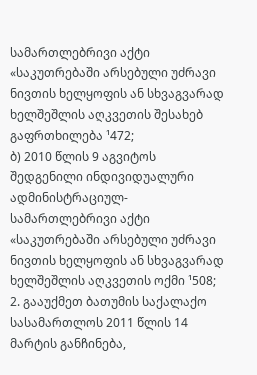სამართლებრივი აქტი «საკუთრებაში არსებული უძრავი ნივთის ხელყოფის ან სხვაგვარად ხელშეშლის აღკვეთის შესახებ გაფრთხილება ¹472;
ბ) 2010 წლის 9 აგვიტოს შედგენილი ინდივიდუალური ადმინისტრაციულ-სამართლებრივი აქტი «საკუთრებაში არსებული უძრავი ნივთის ხელყოფის ან სხვაგვარად ხელშეშლის აღკვეთის ოქმი ¹508;
2. გააუქმეთ ბათუმის საქალაქო სასამართლოს 2011 წლის 14 მარტის განჩინება,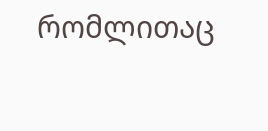რომლითაც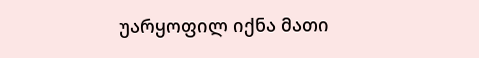უარყოფილ იქნა მათი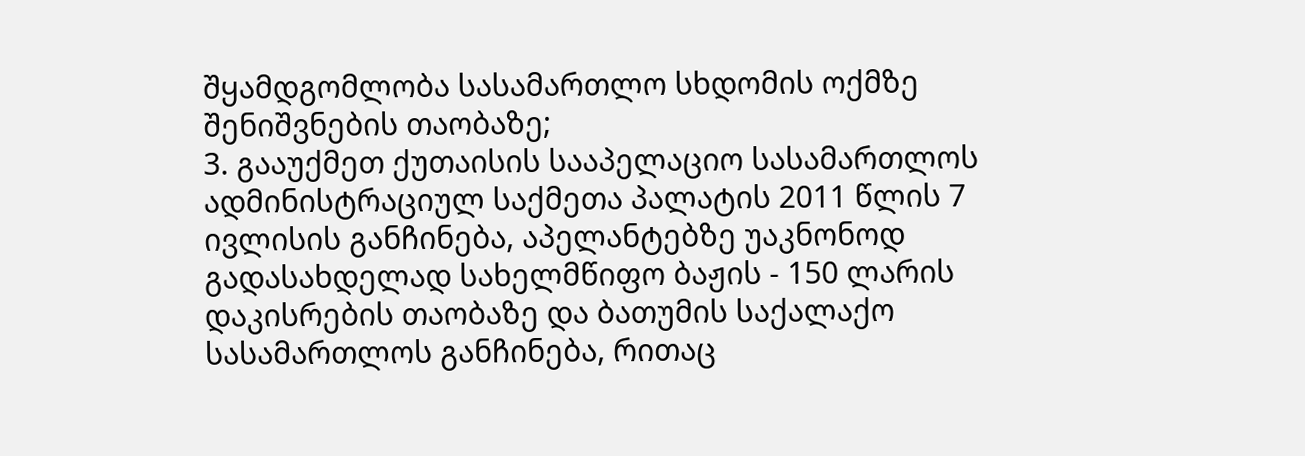შყამდგომლობა სასამართლო სხდომის ოქმზე შენიშვნების თაობაზე;
3. გააუქმეთ ქუთაისის სააპელაციო სასამართლოს ადმინისტრაციულ საქმეთა პალატის 2011 წლის 7 ივლისის განჩინება, აპელანტებზე უაკნონოდ გადასახდელად სახელმწიფო ბაჟის - 150 ლარის დაკისრების თაობაზე და ბათუმის საქალაქო სასამართლოს განჩინება, რითაც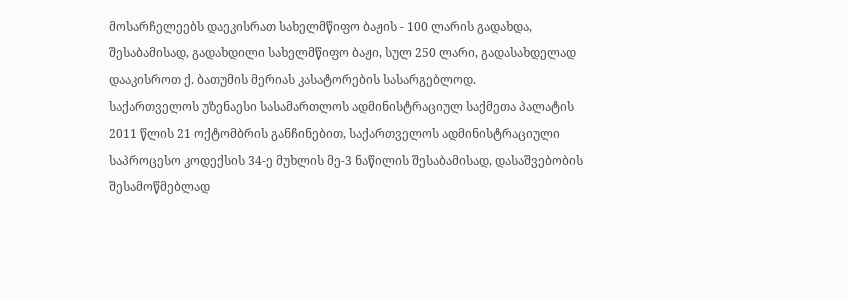მოსარჩელეებს დაეკისრათ სახელმწიფო ბაჟის - 100 ლარის გადახდა, შესაბამისად, გადახდილი სახელმწიფო ბაჟი, სულ 250 ლარი, გადასახდელად დააკისროთ ქ. ბათუმის მერიას კასატორების სასარგებლოდ.
საქართველოს უზენაესი სასამართლოს ადმინისტრაციულ საქმეთა პალატის 2011 წლის 21 ოქტომბრის განჩინებით, საქართველოს ადმინისტრაციული საპროცესო კოდექსის 34-ე მუხლის მე-3 ნაწილის შესაბამისად, დასაშვებობის შესამოწმებლად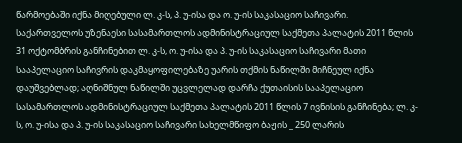წარმოებაში იქნა მიღებული ლ. კ-ს, პ. უ-ისა და ო. უ-ის საკასაციო საჩივარი.
საქართველოს უზენაესი სასამართლოს ადმინისტრაციულ საქმეთა პალატის 2011 წლის 31 ოქტომბრის განჩინებით ლ. კ-ს, ო. უ-ისა და პ. უ-ის საკასაციო საჩივარი მათი სააპელაციო საჩივრის დაკმაყოფილებაზე უარის თქმის ნაწილში მიჩნეულ იქნა დაუშვებლად; აღნიშნულ ნაწილში უცვლელად დარჩა ქუთაისის სააპელაციო სასამართლოს ადმინისტრაციულ საქმეთა პალატის 2011 წლის 7 ივნისის განჩინება; ლ. კ-ს, ო. უ-ისა და პ. უ-ის საკასაციო საჩივარი სახელმწიფო ბაჟის _ 250 ლარის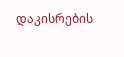დაკისრების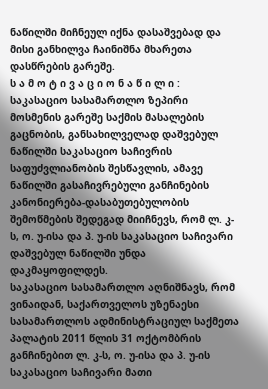ნაწილში მიჩნეულ იქნა დასაშვებად და მისი განხილვა ჩაინიშნა მხარეთა დასწრების გარეშე.
ს ა მ ო ტ ი ვ ა ც ი ო ნ ა წ ი ლ ი :
საკასაციო სასამართლო ზეპირი მოსმენის გარეშე საქმის მასალების გაცნობის, განსახილველად დაშვებულ ნაწილში საკასაციო საჩივრის საფუძვლიანობის შესწავლის, ამავე ნაწილში გასაჩივრებული განჩინების კანონიერება-დასაბუთებულობის შემოწმების შედეგად მიიჩნევს, რომ ლ. კ-ს, ო. უ-ისა და პ. უ-ის საკასაციო საჩივარი დაშვებულ ნაწილში უნდა დაკმაყოფილდეს.
საკასაციო სასამართლო აღნიშნავს, რომ ვინაიდან, საქართველოს უზენაესი სასამართლოს ადმინისტრაციულ საქმეთა პალატის 2011 წლის 31 ოქტომბრის განჩინებით ლ. კ-ს, ო. უ-ისა და პ. უ-ის საკასაციო საჩივარი მათი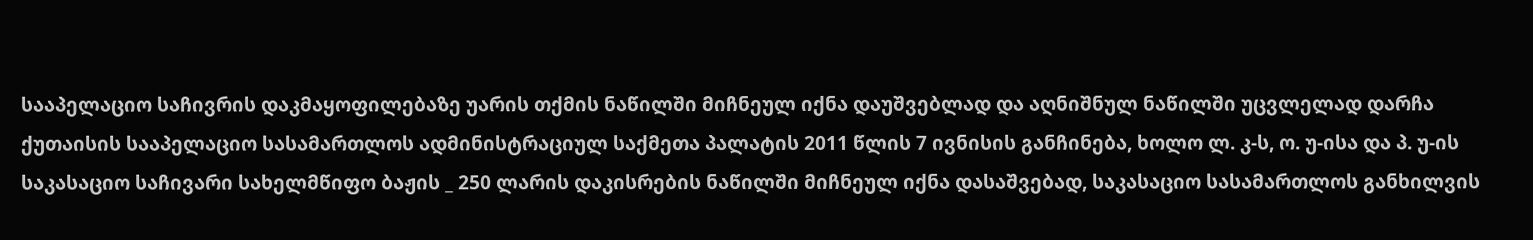სააპელაციო საჩივრის დაკმაყოფილებაზე უარის თქმის ნაწილში მიჩნეულ იქნა დაუშვებლად და აღნიშნულ ნაწილში უცვლელად დარჩა ქუთაისის სააპელაციო სასამართლოს ადმინისტრაციულ საქმეთა პალატის 2011 წლის 7 ივნისის განჩინება, ხოლო ლ. კ-ს, ო. უ-ისა და პ. უ-ის საკასაციო საჩივარი სახელმწიფო ბაჟის _ 250 ლარის დაკისრების ნაწილში მიჩნეულ იქნა დასაშვებად, საკასაციო სასამართლოს განხილვის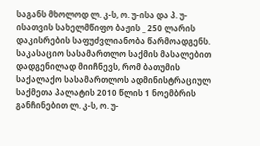საგანს მხოლოდ ლ. კ-ს, ო. უ-ისა და პ. უ-ისათვის სახელმწიფო ბაჟის _ 250 ლარის დაკისრების საფუძვლიანობა წარმოადგენს.
საკასაციო სასამართლო საქმის მასალებით დადგენილად მიიჩნევს, რომ ბათუმის საქალაქო სასამართლოს ადმინისტრაციულ საქმეთა პალატის 2010 წლის 1 ნოემბრის განჩინებით ლ. კ-ს, ო. უ-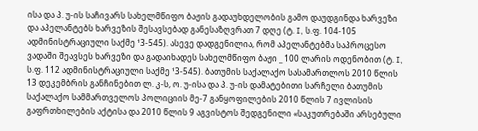ისა და პ. უ-ის საჩივარს სახელმწიფო ბაჟის გადაუხდელობის გამო დაუდგინდა ხარვეზი და აპელანტებს ხარვეზის შესავსებად განესაზღვრათ 7 დღე (ტ. I, ს.ფ. 104-105 ადმინისტრაციული საქმე ¹3-545). ასევე დადგენილია, რომ აპელანტებმა საპროცესო ვადაში შეავსეს ხარვეზი და გადაიხადეს სახელმწიფო ბაჟი _ 100 ლარის ოდენობით (ტ. I, ს.ფ. 112 ადმინისტრაციული საქმე ¹3-545). ბათუმის საქალაქო სასამართლოს 2010 წლის 13 დეკემბრის განჩინებით ლ. კ-ს, ო. უ-ისა და პ. უ-ის დამატებითი სარჩელი ბათუმის საქალაქო სამმართველოს პოლიციის მე-7 განყოფილების 2010 წლის 7 ივლისის გაფრთხილების აქტისა და 2010 წლის 9 აგვისტოს შედგენილი «საკუთრებაში არსებული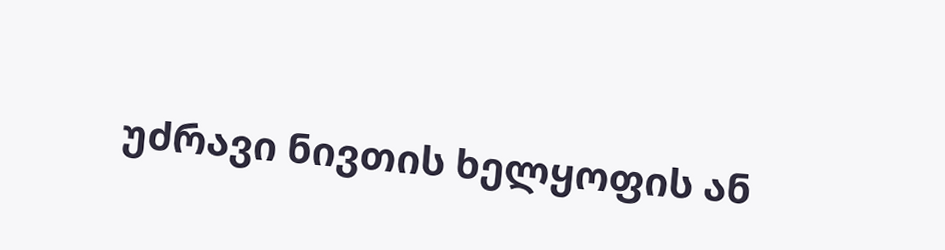უძრავი ნივთის ხელყოფის ან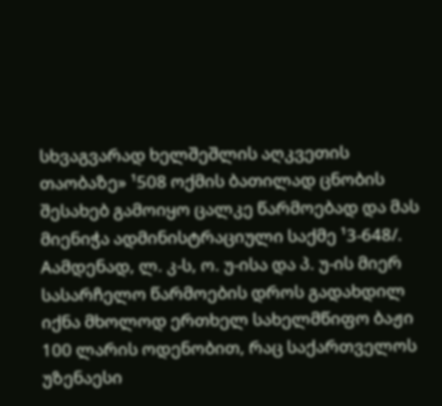სხვაგვარად ხელშეშლის აღკვეთის თაობაზე» ¹508 ოქმის ბათილად ცნობის შესახებ გამოიყო ცალკე წარმოებად და მას მიენიჭა ადმინისტრაციული საქმე ¹3-648/. Aამდენად, ლ. კ-ს, ო. უ-ისა და პ. უ-ის მიერ სასარჩელო წარმოების დროს გადახდილ იქნა მხოლოდ ერთხელ სახელმწიფო ბაჟი 100 ლარის ოდენობით, რაც საქართველოს უზენაესი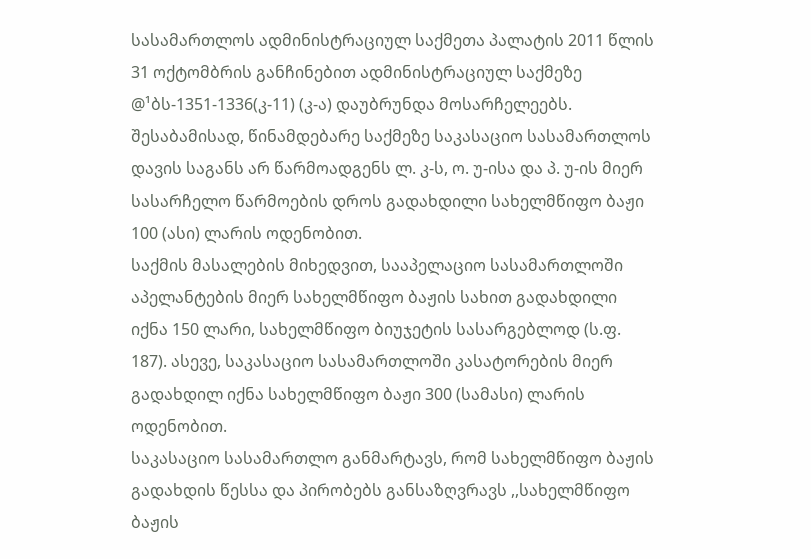სასამართლოს ადმინისტრაციულ საქმეთა პალატის 2011 წლის 31 ოქტომბრის განჩინებით ადმინისტრაციულ საქმეზე @¹ბს-1351-1336(კ-11) (კ-ა) დაუბრუნდა მოსარჩელეებს. შესაბამისად, წინამდებარე საქმეზე საკასაციო სასამართლოს დავის საგანს არ წარმოადგენს ლ. კ-ს, ო. უ-ისა და პ. უ-ის მიერ სასარჩელო წარმოების დროს გადახდილი სახელმწიფო ბაჟი 100 (ასი) ლარის ოდენობით.
საქმის მასალების მიხედვით, სააპელაციო სასამართლოში აპელანტების მიერ სახელმწიფო ბაჟის სახით გადახდილი იქნა 150 ლარი, სახელმწიფო ბიუჯეტის სასარგებლოდ (ს.ფ. 187). ასევე, საკასაციო სასამართლოში კასატორების მიერ გადახდილ იქნა სახელმწიფო ბაჟი 300 (სამასი) ლარის ოდენობით.
საკასაციო სასამართლო განმარტავს, რომ სახელმწიფო ბაჟის გადახდის წესსა და პირობებს განსაზღვრავს ,,სახელმწიფო ბაჟის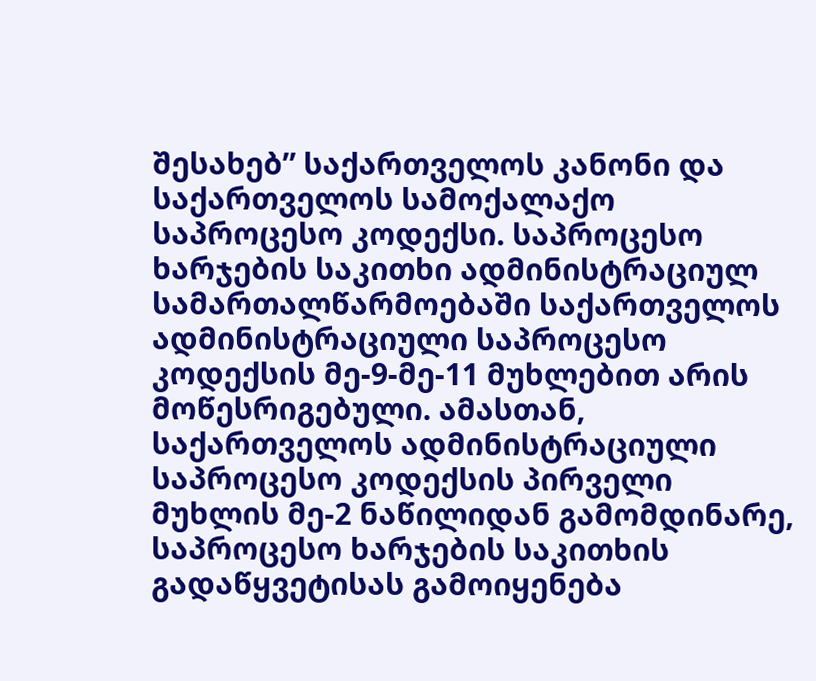შესახებ” საქართველოს კანონი და საქართველოს სამოქალაქო საპროცესო კოდექსი. საპროცესო ხარჯების საკითხი ადმინისტრაციულ სამართალწარმოებაში საქართველოს ადმინისტრაციული საპროცესო კოდექსის მე-9-მე-11 მუხლებით არის მოწესრიგებული. ამასთან, საქართველოს ადმინისტრაციული საპროცესო კოდექსის პირველი მუხლის მე-2 ნაწილიდან გამომდინარე, საპროცესო ხარჯების საკითხის გადაწყვეტისას გამოიყენება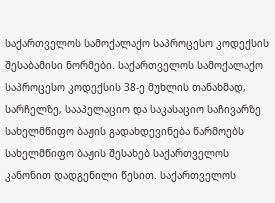საქართველოს სამოქალაქო საპროცესო კოდექსის შესაბამისი ნორმები. საქართველოს სამოქალაქო საპროცესო კოდექსის 38-ე მუხლის თანახმად, სარჩელზე, სააპელაციო და საკასაციო საჩივარზე სახელმწიფო ბაჟის გადახდევინება წარმოებს სახელმწიფო ბაჟის შესახებ საქართველოს კანონით დადგენილი წესით. საქართველოს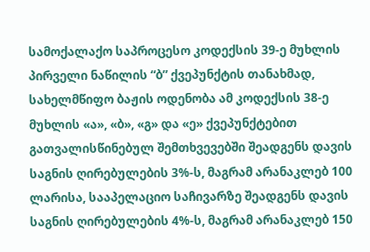სამოქალაქო საპროცესო კოდექსის 39-ე მუხლის პირველი ნაწილის “ბ” ქვეპუნქტის თანახმად, სახელმწიფო ბაჟის ოდენობა ამ კოდექსის 38-ე მუხლის «ა», «ბ», «გ» და «ე» ქვეპუნქტებით გათვალისწინებულ შემთხვევებში შეადგენს დავის საგნის ღირებულების 3%-ს, მაგრამ არანაკლებ 100 ლარისა, სააპელაციო საჩივარზე შეადგენს დავის საგნის ღირებულების 4%-ს, მაგრამ არანაკლებ 150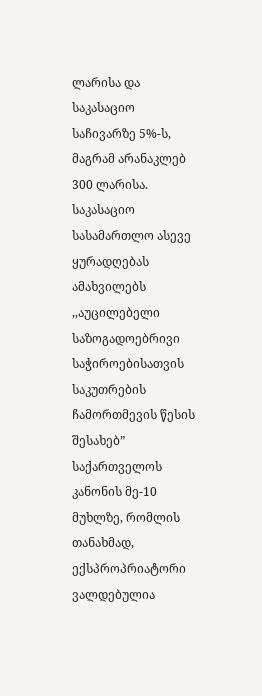ლარისა და საკასაციო საჩივარზე 5%-ს, მაგრამ არანაკლებ 300 ლარისა.
საკასაციო სასამართლო ასევე ყურადღებას ამახვილებს ,,აუცილებელი საზოგადოებრივი საჭიროებისათვის საკუთრების ჩამორთმევის წესის შესახებ” საქართველოს კანონის მე-10 მუხლზე, რომლის თანახმად, ექსპროპრიატორი ვალდებულია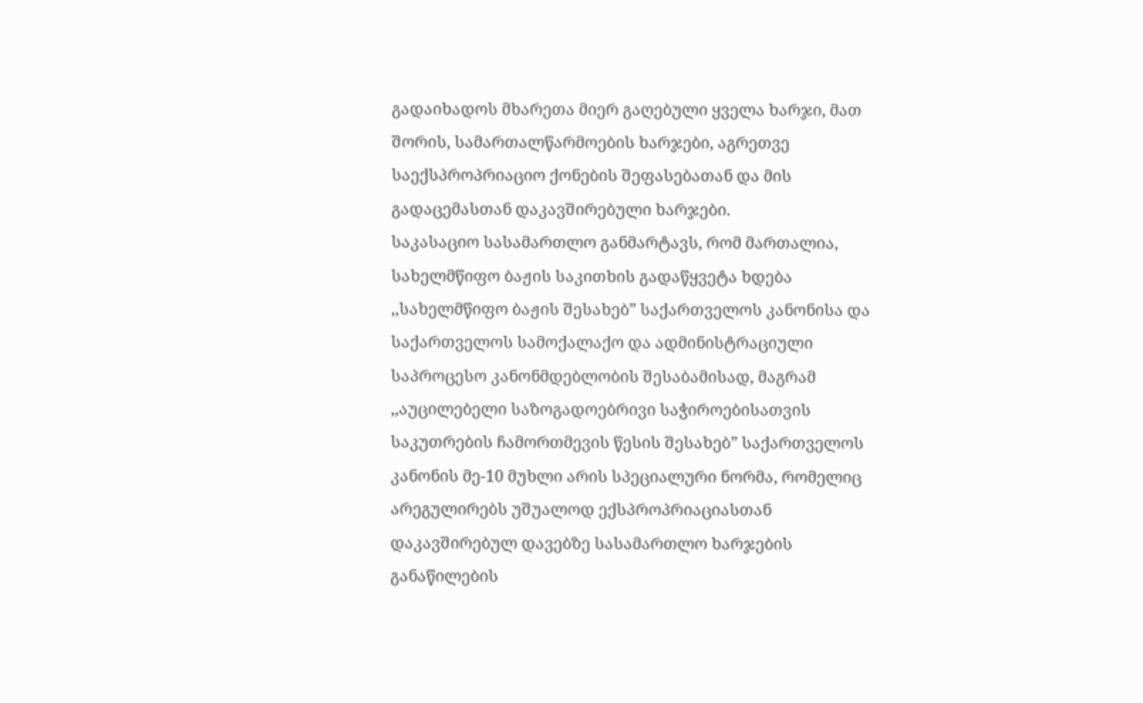გადაიხადოს მხარეთა მიერ გაღებული ყველა ხარჯი, მათ შორის, სამართალწარმოების ხარჯები, აგრეთვე საექსპროპრიაციო ქონების შეფასებათან და მის გადაცემასთან დაკავშირებული ხარჯები.
საკასაციო სასამართლო განმარტავს, რომ მართალია, სახელმწიფო ბაჟის საკითხის გადაწყვეტა ხდება ,,სახელმწიფო ბაჟის შესახებ” საქართველოს კანონისა და საქართველოს სამოქალაქო და ადმინისტრაციული საპროცესო კანონმდებლობის შესაბამისად, მაგრამ ,,აუცილებელი საზოგადოებრივი საჭიროებისათვის საკუთრების ჩამორთმევის წესის შესახებ” საქართველოს კანონის მე-10 მუხლი არის სპეციალური ნორმა, რომელიც არეგულირებს უშუალოდ ექსპროპრიაციასთან დაკავშირებულ დავებზე სასამართლო ხარჯების განაწილების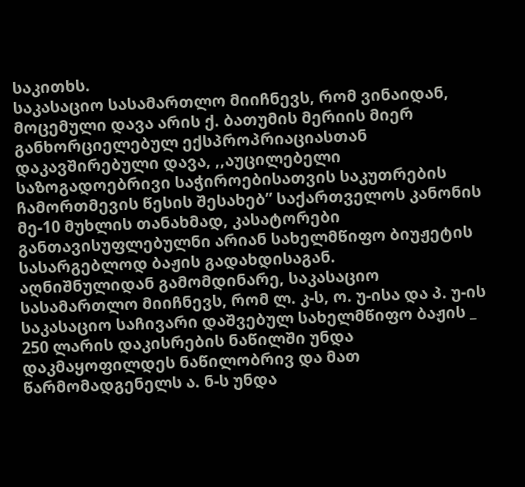საკითხს.
საკასაციო სასამართლო მიიჩნევს, რომ ვინაიდან, მოცემული დავა არის ქ. ბათუმის მერიის მიერ განხორციელებულ ექსპროპრიაციასთან დაკავშირებული დავა, ,,აუცილებელი საზოგადოებრივი საჭიროებისათვის საკუთრების ჩამორთმევის წესის შესახებ” საქართველოს კანონის მე-10 მუხლის თანახმად, კასატორები განთავისუფლებულნი არიან სახელმწიფო ბიუჟეტის სასარგებლოდ ბაჟის გადახდისაგან.
აღნიშნულიდან გამომდინარე, საკასაციო სასამართლო მიიჩნევს, რომ ლ. კ-ს, ო. უ-ისა და პ. უ-ის საკასაციო საჩივარი დაშვებულ სახელმწიფო ბაჟის _ 250 ლარის დაკისრების ნაწილში უნდა დაკმაყოფილდეს ნაწილობრივ და მათ წარმომადგენელს ა. ნ-ს უნდა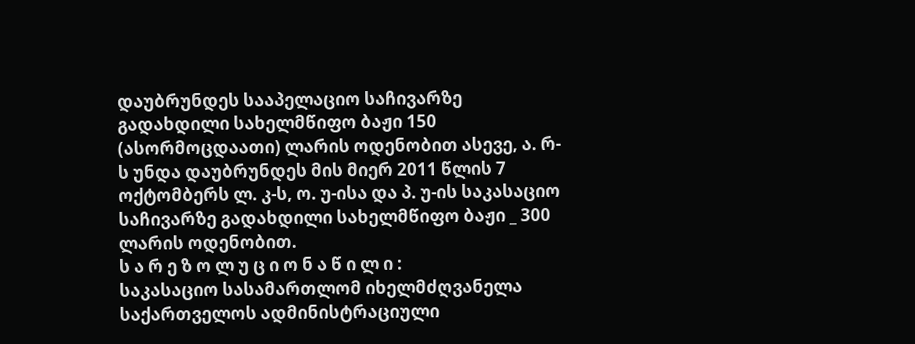დაუბრუნდეს სააპელაციო საჩივარზე გადახდილი სახელმწიფო ბაჟი 150 (ასორმოცდაათი) ლარის ოდენობით ასევე, ა. რ-ს უნდა დაუბრუნდეს მის მიერ 2011 წლის 7 ოქტომბერს ლ. კ-ს, ო. უ-ისა და პ. უ-ის საკასაციო საჩივარზე გადახდილი სახელმწიფო ბაჟი _ 300 ლარის ოდენობით.
ს ა რ ე ზ ო ლ უ ც ი ო ნ ა წ ი ლ ი :
საკასაციო სასამართლომ იხელმძღვანელა საქართველოს ადმინისტრაციული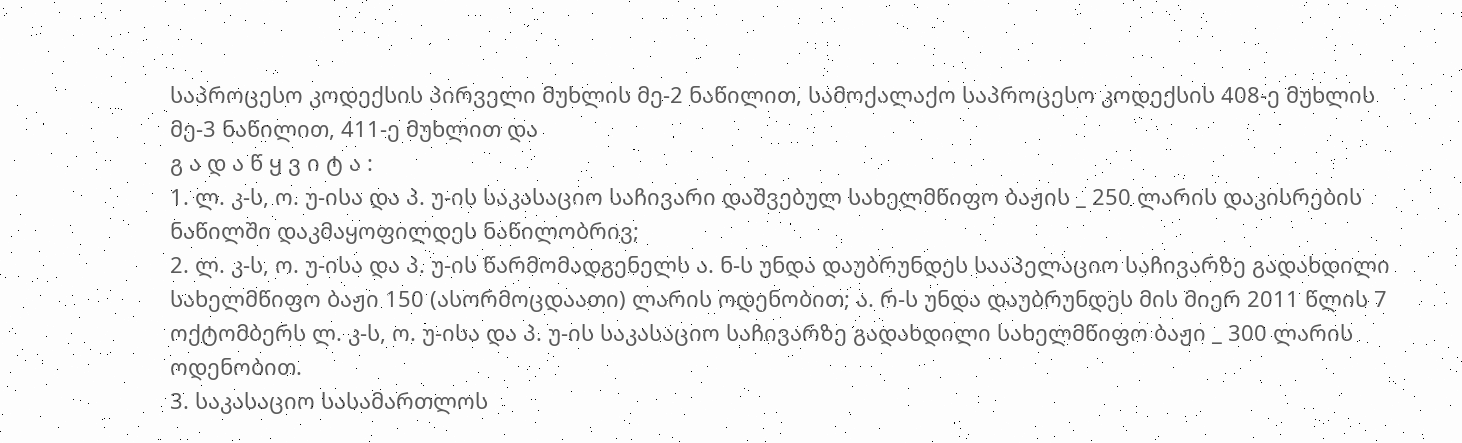საპროცესო კოდექსის პირველი მუხლის მე-2 ნაწილით, სამოქალაქო საპროცესო კოდექსის 408-ე მუხლის მე-3 ნაწილით, 411-ე მუხლით და
გ ა დ ა წ ყ ვ ი ტ ა :
1. ლ. კ-ს, ო. უ-ისა და პ. უ-ის საკასაციო საჩივარი დაშვებულ სახელმწიფო ბაჟის _ 250 ლარის დაკისრების ნაწილში დაკმაყოფილდეს ნაწილობრივ;
2. ლ. კ-ს, ო. უ-ისა და პ. უ-ის წარმომადგენელს ა. ნ-ს უნდა დაუბრუნდეს სააპელაციო საჩივარზე გადახდილი სახელმწიფო ბაჟი 150 (ასორმოცდაათი) ლარის ოდენობით; ა. რ-ს უნდა დაუბრუნდეს მის მიერ 2011 წლის 7 ოქტომბერს ლ. კ-ს, ო. უ-ისა და პ. უ-ის საკასაციო საჩივარზე გადახდილი სახელმწიფო ბაჟი _ 300 ლარის ოდენობით.
3. საკასაციო სასამართლოს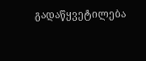გადაწყვეტილება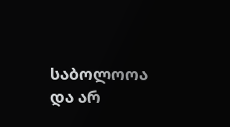საბოლოოა და არ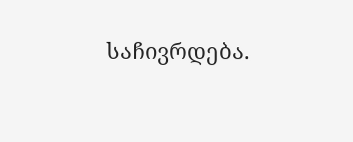საჩივრდება.